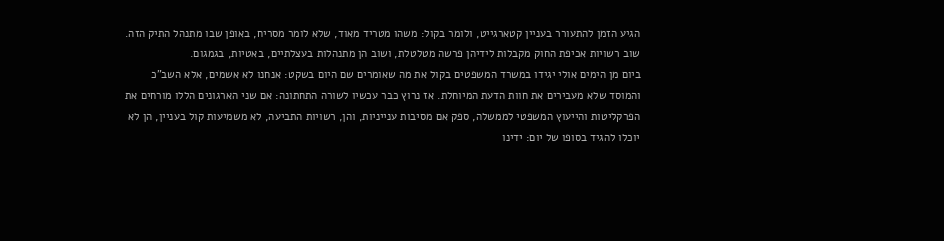הגיע הזמן להתעורר בעניין קטארגייט, ולומר בקול: משהו מטריד מאוד, שלא לומר מסריח, באופן שבו מתנהל התיק הזה. שוב רשויות אכיפת החוק מקבלות לידיהן פרשה מטלטלת, ושוב הן מתנהלות בעצלתיים, באטיות, בגמגום.
ביום מן הימים אולי יגידו במשרד המשפטים בקול את מה שאומרים שם היום בשקט: אנחנו לא אשמים, אלא השב"כ והמוסד שלא מעבירים את חוות הדעת המיוחלת. אז נרוץ כבר עכשיו לשורה התחתונה: אם שני הארגונים הללו מורחים את הפרקליטות והייעוץ המשפטי לממשלה, ספק אם מסיבות ענייניות, והן, רשויות התביעה, לא משמיעות קול בעניין, הן לא יוכלו להגיד בסופו של יום: ידינו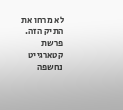לא מרחו את התיק הזה.
פרשת קטארגייט נחשפה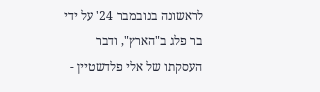לראשונה בנובמבר 24' על ידי בר פלג ב"הארץ", ודבר העסקתו של אלי פלדשטיין -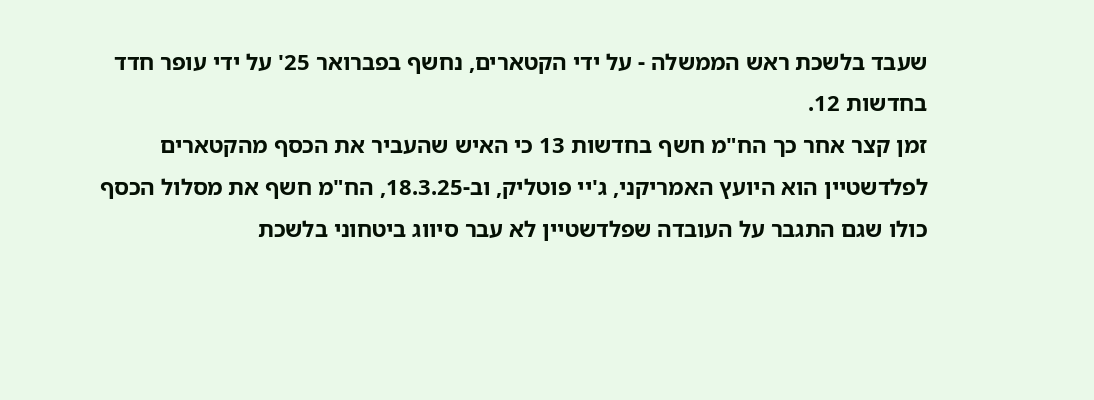שעבד בלשכת ראש הממשלה - על ידי הקטארים, נחשף בפברואר 25' על ידי עופר חדד בחדשות 12.
זמן קצר אחר כך הח"מ חשף בחדשות 13 כי האיש שהעביר את הכסף מהקטארים לפלדשטיין הוא היועץ האמריקני, ג'יי פוטליק, וב-18.3.25, הח"מ חשף את מסלול הכסף כולו שגם התגבר על העובדה שפלדשטיין לא עבר סיווג ביטחוני בלשכת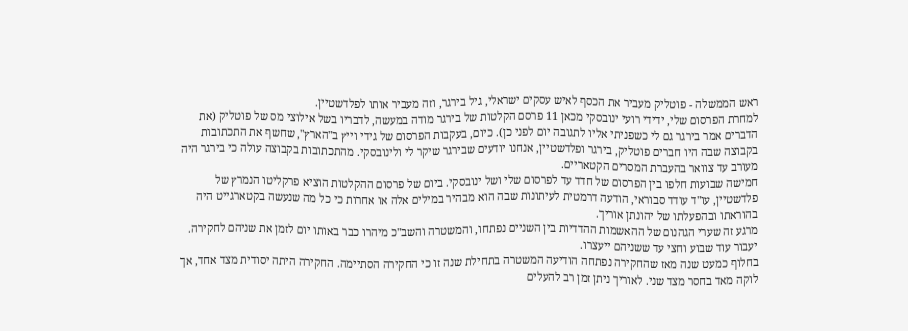ראש הממשלה - פוטליק מעביר את הכסף לאיש עסקים ישראלי, גיל בירגר, וזה מעביר אותו לפלדשטיין.
למחרת הפרסום שלי, ידידי רועי ינובסקי מכאן 11 פרסם הקלטות של בירגר מודה במעשה, לדבריו בשל אילוצי מס של פוטליק (את הדברים אמר בירגר גם לי כשפניתי אליו לתגובה יום לפני כן). כיום, בעקבות הפרסום של גידי וייץ ב"הארץ", שחשף את התכתובות בקבוצה שבה היו חברים פוטליק, בירגר ופלדשטיין, אנחנו יודעים שבירגר שיקר לי ולינובסקי. מהתכתובות בקבוצה עולה כי בירגר היה מעורב עד צוואר בהעברת המסרים הקטאריים.
חמישה שבועות חלפו בין הפרסום של חדד עד לפרסום שלי ושל ינובסקי. ביום של פרסום ההקלטות הוציא פרקליטו הנמרץ של פלדשטיין, עו"ד עודד סבוראי, הודעה דרמטית לעיתונות שבה הוא מבהיר במילים אלה או אחרות כי כל מה שנעשה בקטארגייט היה בהוראתו ובהפעלתו של יהונתן אוריך.
מרגע זה שערי הגהנום של ההאשמות ההדדיות בין השניים נפתחו, והמשטרה והשב"כ מיהרו כבר באותו יום לזמן את שניהם לחקירה. יעבור עוד שבוע וחצי עד ששניהם ייעצרו.
בחלוף כמעט שנה מאז שהחקירה נפתחה הודיעה המשטרה בתחילת שנה זו כי החקירה הסתיימה. החקירה היתה יסודית מצד אחד, אך לוקה מאד בחסר מצד שני. לאוריך ניתן זמן רב להעלים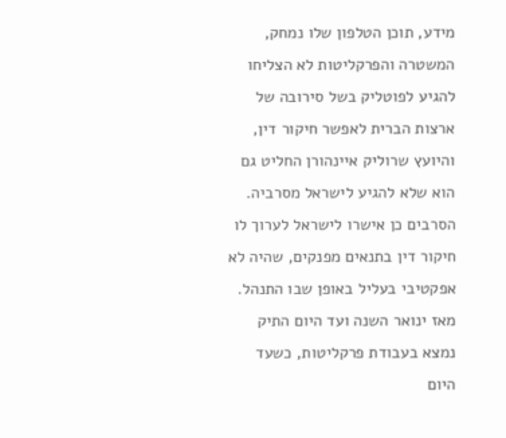מידע, תוכן הטלפון שלו נמחק, המשטרה והפרקליטות לא הצליחו להגיע לפוטליק בשל סירובה של ארצות הברית לאפשר חיקור דין, והיועץ שרוליק איינהורן החליט גם הוא שלא להגיע לישראל מסרביה. הסרבים כן אישרו לישראל לערוך לו חיקור דין בתנאים מפנקים, שהיה לא אפקטיבי בעליל באופן שבו התנהל.
מאז ינואר השנה ועד היום התיק נמצא בעבודת פרקליטות, כשעד היום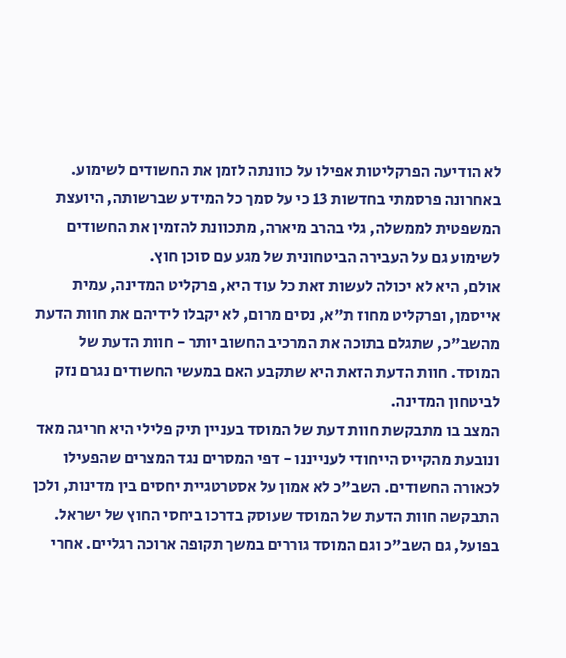לא הודיעה הפרקליטות אפילו על כוונתה לזמן את החשודים לשימוע. באחרונה פרסמתי בחדשות 13 כי על סמך כל המידע שברשותה, היועצת המשפטית לממשלה, גלי בהרב מיארה, מתכוונת להזמין את החשודים לשימוע גם על העבירה הביטחונית של מגע עם סוכן חוץ.
אולם, היא לא יכולה לעשות זאת כל עוד היא, פרקליט המדינה, עמית אייסמן, ופרקליט מחוז ת"א, נסים מרום, לא יקבלו לידיהם את חוות הדעת מהשב"כ, שתגלם בתוכה את המרכיב החשוב יותר - חוות הדעת של המוסד. חוות הדעת הזאת היא שתקבע האם במעשי החשודים נגרם נזק לביטחון המדינה.
המצב בו מתבקשת חוות דעת של המוסד בעניין תיק פלילי היא חריגה מאד ונובעת מהקייס הייחודי לענייננו - דפי המסרים נגד המצרים שהפעילו לכאורה החשודים. השב"כ לא אמון על אסטרטגיית יחסים בין מדינות, ולכן התבקשה חוות הדעת של המוסד שעוסק בדרכו ביחסי החוץ של ישראל.
בפועל, גם השב"כ וגם המוסד גוררים במשך תקופה ארוכה רגליים. אחרי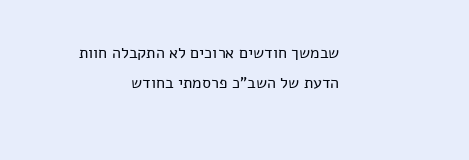שבמשך חודשים ארוכים לא התקבלה חוות הדעת של השב"כ פרסמתי בחודש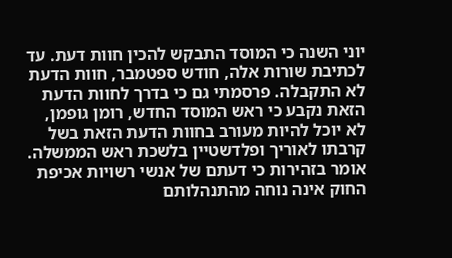יוני השנה כי המוסד התבקש להכין חוות דעת. עד לכתיבת שורות אלה, חודש ספטמבר, חוות הדעת לא התקבלה. פרסמתי גם כי בדרך לחוות הדעת הזאת נקבע כי ראש המוסד החדש, רומן גופמן, לא יוכל להיות מעורב בחוות הדעת הזאת בשל קרבתו לאוריך ופלדשטיין בלשכת ראש הממשלה.
אומר בזהירות כי דעתם של אנשי רשויות אכיפת החוק אינה נוחה מהתנהלותם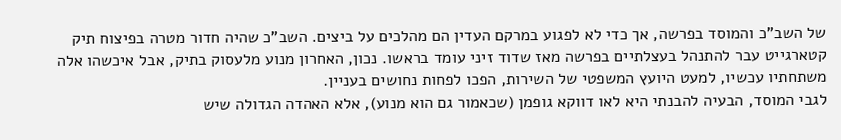של השב"כ והמוסד בפרשה, אך כדי לא לפגוע במרקם העדין הם מהלכים על ביצים. השב"כ שהיה חדור מטרה בפיצוח תיק קטארגייט עבר להתנהל בעצלתיים בפרשה מאז שדוד זיני עומד בראשו. נכון, האחרון מנוע מלעסוק בתיק, אבל איכשהו אלה משתחתיו עכשיו, למעט היועץ המשפטי של השירות, הפכו לפחות נחושים בעניין.
לגבי המוסד, הבעיה להבנתי היא לאו דווקא גופמן (שכאמור גם הוא מנוע), אלא האהדה הגדולה שיש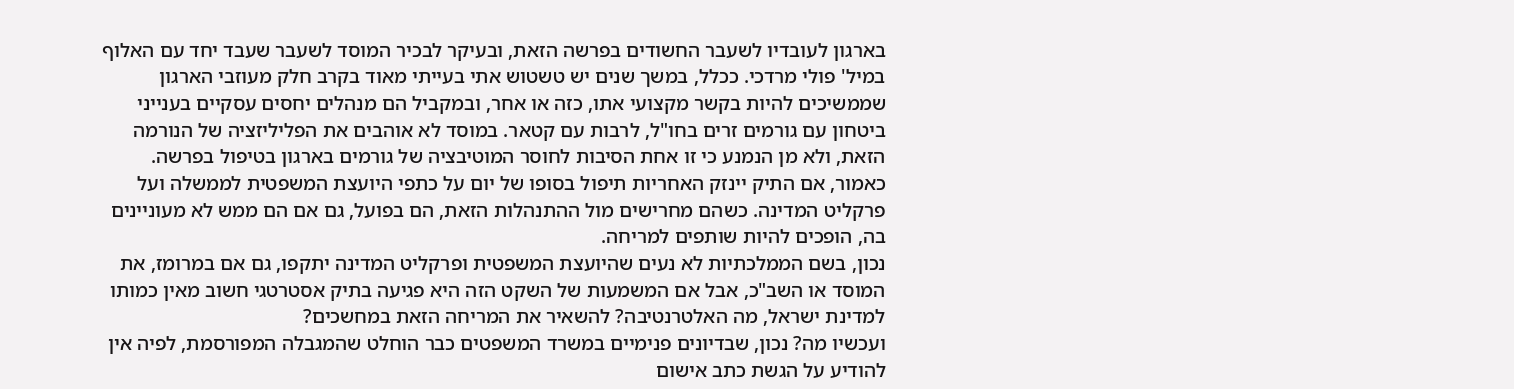בארגון לעובדיו לשעבר החשודים בפרשה הזאת, ובעיקר לבכיר המוסד לשעבר שעבד יחד עם האלוף במיל' פולי מרדכי. ככלל, במשך שנים יש טשטוש אתי בעייתי מאוד בקרב חלק מעוזבי הארגון שממשיכים להיות בקשר מקצועי אתו, כזה או אחר, ובמקביל הם מנהלים יחסים עסקיים בענייני ביטחון עם גורמים זרים בחו"ל, לרבות עם קטאר. במוסד לא אוהבים את הפליליזציה של הנורמה הזאת, ולא מן הנמנע כי זו אחת הסיבות לחוסר המוטיבציה של גורמים בארגון בטיפול בפרשה.
כאמור, אם התיק יינזק האחריות תיפול בסופו של יום על כתפי היועצת המשפטית לממשלה ועל פרקליט המדינה. כשהם מחרישים מול ההתנהלות הזאת, הם בפועל, גם אם הם ממש לא מעוניינים בה, הופכים להיות שותפים למריחה.
נכון, בשם הממלכתיות לא נעים שהיועצת המשפטית ופרקליט המדינה יתקפו, גם אם במרומז, את המוסד או השב"כ, אבל אם המשמעות של השקט הזה היא פגיעה בתיק אסטרטגי חשוב מאין כמותו למדינת ישראל, מה האלטרנטיבה? להשאיר את המריחה הזאת במחשכים?
ועכשיו מה? נכון, שבדיונים פנימיים במשרד המשפטים כבר הוחלט שהמגבלה המפורסמת, לפיה אין להודיע על הגשת כתב אישום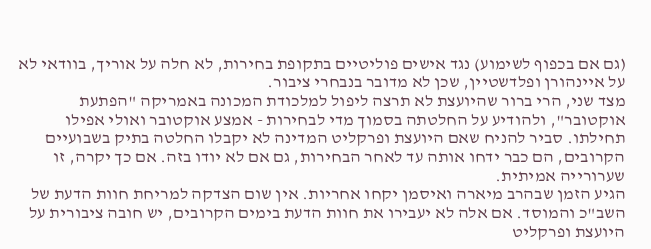(גם אם בכפוף לשימוע) נגד אישים פוליטיים בתקופת בחירות, לא חלה על אוריך, בוודאי לא על איינהורן ופלדשטיין, שכן לא מדובר בנבחרי ציבור.
מצד שני, הרי ברור שהיועצת לא תרצה ליפול למלכודת המכונה באמריקה "הפתעת אוקטובר", ולהודיע על החלטתה בסמוך מדי לבחירות - אמצע אוקטובר ואולי אפילו תחילתו. סביר להניח שאם היועצת ופרקליט המדינה לא יקבלו החלטה בתיק בשבועיים הקרובים, הם כבר ידחו אותה עד לאחר הבחירות, גם אם לא יודו בזה. אם כך יקרה, זו שערורייה אמיתית.
הגיע הזמן שבהרב מיארה ואיסמן יקחו אחריות. אין שום הצדקה למריחת חוות הדעת של השב"כ והמוסד. אם אלה לא יעבירו את חוות הדעת בימים הקרובים, יש חובה ציבורית על היועצת ופרקליט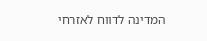המדינה לדווח לאזרחי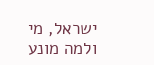ישראל, מי ולמה מונע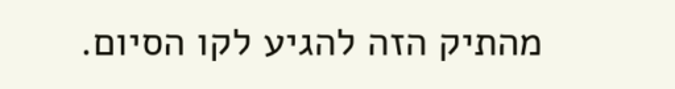מהתיק הזה להגיע לקו הסיום.